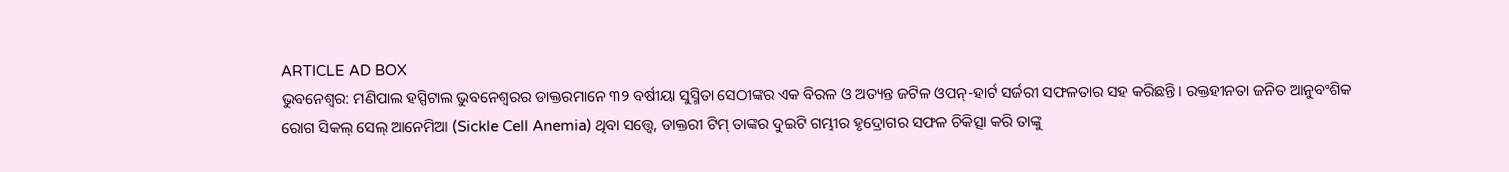ARTICLE AD BOX
ଭୁବନେଶ୍ୱର: ମଣିପାଲ ହସ୍ପିଟାଲ ଭୁବନେଶ୍ୱରର ଡାକ୍ତରମାନେ ୩୨ ବର୍ଷୀୟା ସୁସ୍ମିତା ସେଠୀଙ୍କର ଏକ ବିରଳ ଓ ଅତ୍ୟନ୍ତ ଜଟିଳ ଓପନ୍-ହାର୍ଟ ସର୍ଜରୀ ସଫଳତାର ସହ କରିଛନ୍ତି। ରକ୍ତହୀନତା ଜନିତ ଆନୁବଂଶିକ ରୋଗ ସିକଲ୍ ସେଲ୍ ଆନେମିଆ (Sickle Cell Anemia) ଥିବା ସତ୍ତ୍ୱେ, ଡାକ୍ତରୀ ଟିମ୍ ତାଙ୍କର ଦୁଇଟି ଗମ୍ଭୀର ହୃଦ୍ରୋଗର ସଫଳ ଚିକିତ୍ସା କରି ତାଙ୍କୁ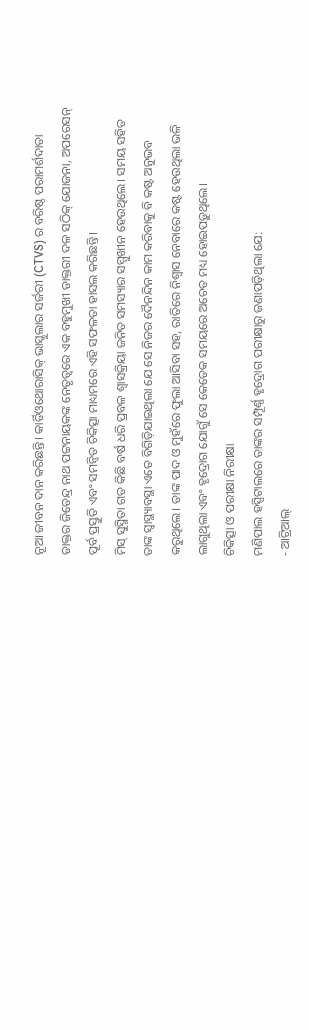ନୂଆ ଜୀବନ ଦାନ କରିଛନ୍ତି। କାର୍ଡିଓଥୋରାସିକ୍ ଭାସ୍କୁଲାର ସର୍ଜରୀ (CTVS) ର ବରିଷ୍ଠ ପରାମର୍ଶଦାତା ଡାକ୍ତର ଜିତେନ୍ଦ୍ର ନାଥ ପଟ୍ଟନାୟକଙ୍କ ନେତୃତ୍ୱରେ ଏକ ବହୁମୁଖୀ ଡାକ୍ତରୀ ଦଳ ସଠିକ୍ ଯୋଜନା, ଅପରେସନ୍ ପୂର୍ବ ପ୍ରସ୍ତୁତି ଏବଂ ସମନ୍ୱିତ ଚିକିତ୍ସା ମାଧ୍ୟମରେ ଏହି ସଫଳତା ହାସଲ କରିଛନ୍ତି।
ମିସ୍ ସୁସ୍ମିତା ଗତ କିଛି ବର୍ଷ ଧରି ପ୍ରବଳ ଶ୍ୱାସକ୍ରିୟା ଜନିତ ସମସ୍ୟାର ସମ୍ମୁଖୀନ ହେଉଥିଲେ। ସମୟ ସହିତ ତାଙ୍କ ସ୍ୱାସ୍ଥ୍ୟାବସ୍ଥା ଏତେ ବିଗିଡ଼ିଯାଇଥିଲା ଯେ ସେ ନିଜର ଦୈନନ୍ଦିନ କାମ କରିବାକୁ ବି କଷ୍ଟ ଅନୁଭବ କରୁଥିଲେ। ତାଙ୍କ ପାଦ ଓ ମୁହଁରେ ଫୁଲା ଆସିବା ସହ, ରାତିରେ ନିଶ୍ୱାସ ନେବାରେ କଷ୍ଟ ହେଉଥିଲା ଭଳି ଲାଗୁଥିଲା ଏବଂ ହୃଦ୍ରୋଗ ଯୋଗୁଁ ସେ କେତେକ ସମୟରେ ଅଚେତ ମଧ୍ୟ ହୋଇପଡ଼ୁଥିଲେ।
ଚିକିତ୍ସା ଓ ପରୀକ୍ଷା ନିରୀକ୍ଷା
ମଣିପାଲ ହସ୍ପିଟାଲରେ ତାଙ୍କର ସମ୍ପୂର୍ଣ୍ଣ ହୃଦ୍ରୋଗ ପରୀକ୍ଷାରୁ ଜଣାପଡ଼ିଥିଲା ଯେ:
- ଆଟ୍ରିଆଲ୍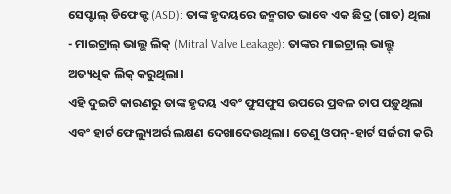ସେପ୍ଟାଲ୍ ଡିଫେକ୍ଟ (ASD): ତାଙ୍କ ହୃଦୟରେ ଜନ୍ମଗତ ଭାବେ ଏକ ଛିଦ୍ର (ଗାତ) ଥିଲା
- ମାଇଟ୍ରାଲ୍ ଭାଲ୍ଭ ଲିକ୍ (Mitral Valve Leakage): ତାଙ୍କର ମାଇଟ୍ରାଲ୍ ଭାଲ୍ଭ୍ ଅତ୍ୟଧିକ ଲିକ୍ କରୁଥିଲା।
ଏହି ଦୁଇଟି କାରଣରୁ ତାଙ୍କ ହୃଦୟ ଏବଂ ଫୁସଫୁସ ଉପରେ ପ୍ରବଳ ଚାପ ପଡ଼ୁଥିଲା ଏବଂ ହାର୍ଟ ଫେଲ୍ୟୁଅର୍ର ଲକ୍ଷଣ ଦେଖାଦେଉଥିଲା। ତେଣୁ ଓପନ୍-ହାର୍ଟ ସର୍ଜରୀ କରି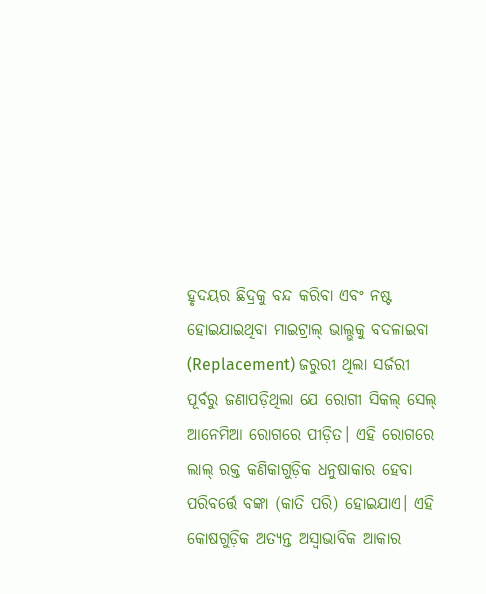ହୃଦୟର ଛିଦ୍ରକୁ ବନ୍ଦ କରିବା ଏବଂ ନଷ୍ଟ ହୋଇଯାଇଥିବା ମାଇଟ୍ରାଲ୍ ଭାଲ୍ଭକୁ ବଦଳାଇବା (Replacement) ଜରୁରୀ ଥିଲା ସର୍ଜରୀ ପୂର୍ବରୁ ଜଣାପଡ଼ିଥିଲା ଯେ ରୋଗୀ ସିକଲ୍ ସେଲ୍ ଆନେମିଆ ରୋଗରେ ପୀଡ଼ିତ। ଏହି ରୋଗରେ ଲାଲ୍ ରକ୍ତ କଣିକାଗୁଡ଼ିକ ଧନୁଷାକାର ହେବା ପରିବର୍ତ୍ତେ ବଙ୍କା (କାତି ପରି) ହୋଇଯାଏ। ଏହି କୋଷଗୁଡ଼ିକ ଅତ୍ୟନ୍ତ ଅସ୍ୱାଭାବିକ ଆକାର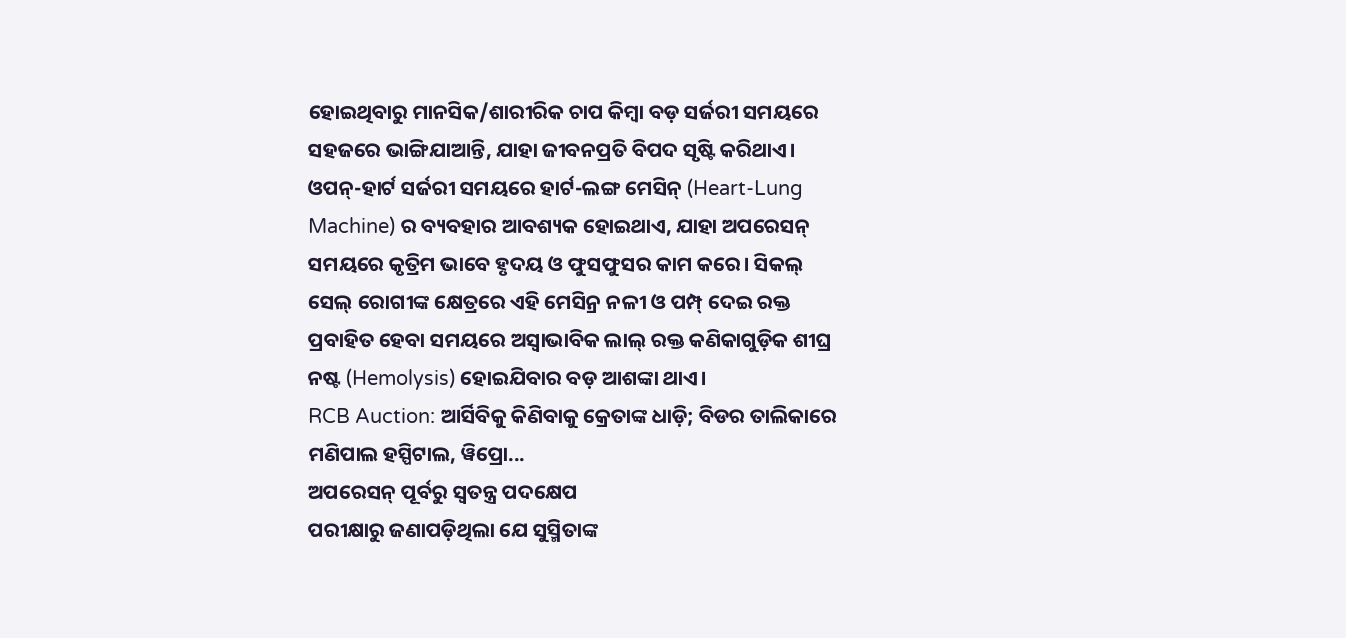ହୋଇଥିବାରୁ ମାନସିକ/ଶାରୀରିକ ଚାପ କିମ୍ବା ବଡ଼ ସର୍ଜରୀ ସମୟରେ ସହଜରେ ଭାଙ୍ଗିଯାଆନ୍ତି, ଯାହା ଜୀବନପ୍ରତି ବିପଦ ସୃଷ୍ଟି କରିଥାଏ।
ଓପନ୍-ହାର୍ଟ ସର୍ଜରୀ ସମୟରେ ହାର୍ଟ-ଲଙ୍ଗ ମେସିନ୍ (Heart-Lung Machine) ର ବ୍ୟବହାର ଆବଶ୍ୟକ ହୋଇଥାଏ, ଯାହା ଅପରେସନ୍ ସମୟରେ କୃତ୍ରିମ ଭାବେ ହୃଦୟ ଓ ଫୁସଫୁସର କାମ କରେ। ସିକଲ୍ ସେଲ୍ ରୋଗୀଙ୍କ କ୍ଷେତ୍ରରେ ଏହି ମେସିନ୍ର ନଳୀ ଓ ପମ୍ପ୍ ଦେଇ ରକ୍ତ ପ୍ରବାହିତ ହେବା ସମୟରେ ଅସ୍ୱାଭାବିକ ଲାଲ୍ ରକ୍ତ କଣିକାଗୁଡ଼ିକ ଶୀଘ୍ର ନଷ୍ଟ (Hemolysis) ହୋଇଯିବାର ବଡ଼ ଆଶଙ୍କା ଥାଏ।
RCB Auction: ଆର୍ସିବିକୁ କିଣିବାକୁ କ୍ରେତାଙ୍କ ଧାଡ଼ି; ବିଡର ତାଲିକାରେ ମଣିପାଲ ହସ୍ପିଟାଲ, ୱିପ୍ରୋ...
ଅପରେସନ୍ ପୂର୍ବରୁ ସ୍ୱତନ୍ତ୍ର ପଦକ୍ଷେପ
ପରୀକ୍ଷାରୁ ଜଣାପଡ଼ିଥିଲା ଯେ ସୁସ୍ମିତାଙ୍କ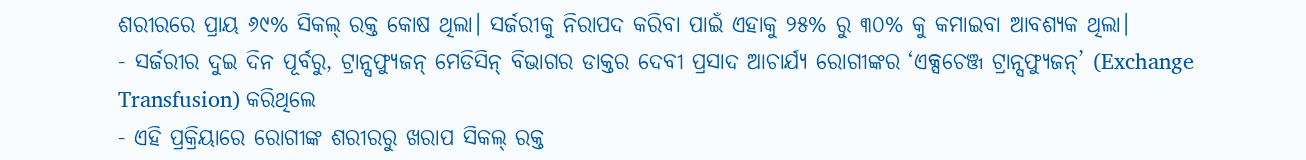ଶରୀରରେ ପ୍ରାୟ ୬୯% ସିକଲ୍ ରକ୍ତ କୋଷ ଥିଲା। ସର୍ଜରୀକୁ ନିରାପଦ କରିବା ପାଇଁ ଏହାକୁ ୨୫% ରୁ ୩୦% କୁ କମାଇବା ଆବଶ୍ୟକ ଥିଲା।
- ସର୍ଜରୀର ଦୁଇ ଦିନ ପୂର୍ବରୁ, ଟ୍ରାନ୍ସଫ୍ୟୁଜନ୍ ମେଡିସିନ୍ ବିଭାଗର ଡାକ୍ତର ଦେବୀ ପ୍ରସାଦ ଆଚାର୍ଯ୍ୟ ରୋଗୀଙ୍କର ‘ଏକ୍ସଚେଞ୍ଜ ଟ୍ରାନ୍ସଫ୍ୟୁଜନ୍’ (Exchange Transfusion) କରିଥିଲେ
- ଏହି ପ୍ରକ୍ରିୟାରେ ରୋଗୀଙ୍କ ଶରୀରରୁ ଖରାପ ସିକଲ୍ ରକ୍ତ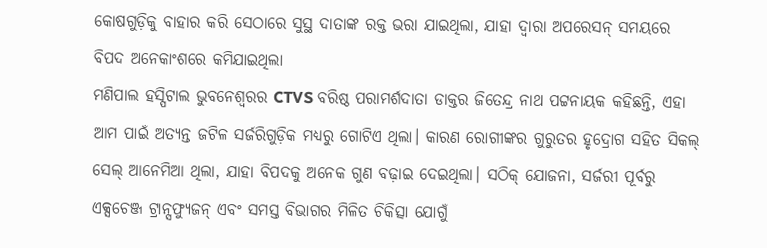କୋଷଗୁଡ଼ିକୁ ବାହାର କରି ସେଠାରେ ସୁସ୍ଥ ଦାତାଙ୍କ ରକ୍ତ ଭରା ଯାଇଥିଲା, ଯାହା ଦ୍ୱାରା ଅପରେସନ୍ ସମୟରେ ବିପଦ ଅନେକାଂଶରେ କମିଯାଇଥିଲା
ମଣିପାଲ ହସ୍ପିଟାଲ ଭୁବନେଶ୍ୱରର CTVS ବରିଷ୍ଠ ପରାମର୍ଶଦାତା ଡାକ୍ତର ଜିତେନ୍ଦ୍ର ନାଥ ପଟ୍ଟନାୟକ କହିଛନ୍ତି, ଏହା ଆମ ପାଇଁ ଅତ୍ୟନ୍ତ ଜଟିଳ ସର୍ଜରିଗୁଡ଼ିକ ମଧ୍ୟରୁ ଗୋଟିଏ ଥିଲା। କାରଣ ରୋଗୀଙ୍କର ଗୁରୁତର ହୃଦ୍ରୋଗ ସହିତ ସିକଲ୍ ସେଲ୍ ଆନେମିଆ ଥିଲା, ଯାହା ବିପଦକୁ ଅନେକ ଗୁଣ ବଢ଼ାଇ ଦେଇଥିଲା। ସଠିକ୍ ଯୋଜନା, ସର୍ଜରୀ ପୂର୍ବରୁ ଏକ୍ସଚେଞ୍ଜ ଟ୍ରାନ୍ସଫ୍ୟୁଜନ୍ ଏବଂ ସମସ୍ତ ବିଭାଗର ମିଳିତ ଚିକିତ୍ସା ଯୋଗୁଁ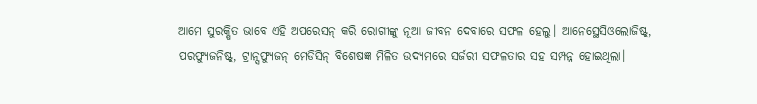ଆମେ ସୁରକ୍ଷିତ ଭାବେ ଏହି ଅପରେସନ୍ କରି ରୋଗୀଙ୍କୁ ନୂଆ ଜୀବନ ଦେବାରେ ସଫଳ ହେଲୁ। ଆନେସ୍ଥେସିଓଲୋଜିଷ୍ଟ୍, ପରଫ୍ୟୁଜନିଷ୍ଟ୍, ଟ୍ରାନ୍ସଫ୍ୟୁଜନ୍ ମେଡିସିନ୍ ବିଶେଷଜ୍ଞ ମିଳିତ ଉଦ୍ୟମରେ ସର୍ଜରୀ ସଫଳତାର ସହ ସମ୍ପନ୍ନ ହୋଇଥିଲା।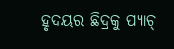ହୃଦୟର ଛିଦ୍ରକୁ ପ୍ୟାଚ୍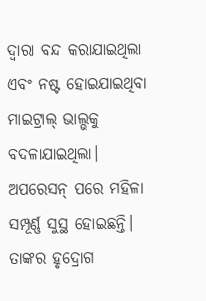ଦ୍ୱାରା ବନ୍ଦ କରାଯାଇଥିଲା ଏବଂ ନଷ୍ଟ ହୋଇଯାଇଥିବା ମାଇଟ୍ରାଲ୍ ଭାଲ୍ଭକୁ ବଦଳାଯାଇଥିଲା।
ଅପରେସନ୍ ପରେ ମହିଳା ସମ୍ପୂର୍ଣ୍ଣ ସୁସ୍ଥ ହୋଇଛନ୍ତି। ତାଙ୍କର ହୃଦ୍ରୋଗ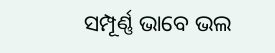ସମ୍ପୂର୍ଣ୍ଣ ଭାବେ ଭଲ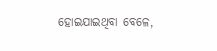ହୋଇଯାଇଥିବା ବେଳେ,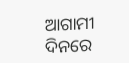ଆଗାମୀ ଦିନରେ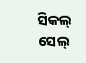ସିକଲ୍ ସେଲ୍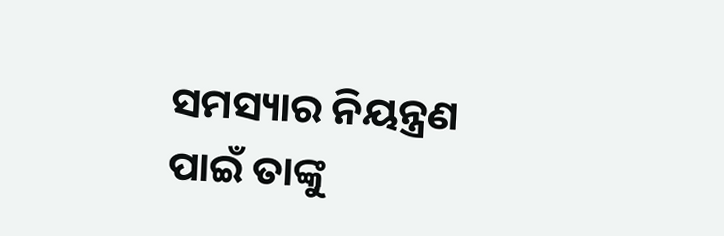ସମସ୍ୟାର ନିୟନ୍ତ୍ରଣ ପାଇଁ ତାଙ୍କୁ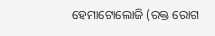ହେମାଟୋଲୋଜି (ରକ୍ତ ରୋଗ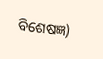ବିଶେଷଜ୍ଞ)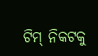ଟିମ୍ ନିକଟକୁ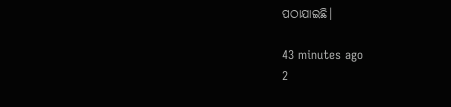ପଠାଯାଇଛି।

43 minutes ago
2